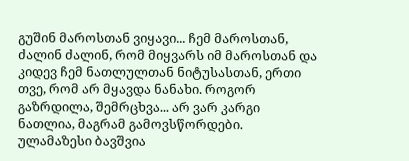გუშინ მაროსთან ვიყავი... ჩემ მაროსთან, ძალინ ძალინ, რომ მიყვარს იმ მაროსთან და კიდევ ჩემ ნათლულთან ნიტუსასთან, ერთი თვე, რომ არ მყავდა ნანახი. როგორ გაზრდილა, შემრცხვა... არ ვარ კარგი ნათლია, მაგრამ გამოვსწორდები. ულამაზესი ბავშვია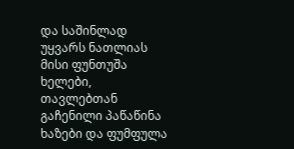და საშინლად უყვარს ნათლიას მისი ფუნთუშა ხელები, თავლებთან გაჩენილი პაწაწინა ხაზები და ფუმფულა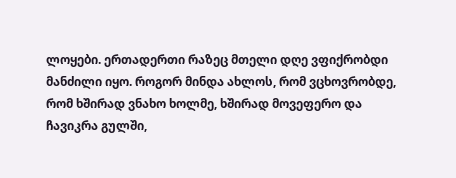ლოყები. ერთადერთი რაზეც მთელი დღე ვფიქრობდი მანძილი იყო. როგორ მინდა ახლოს, რომ ვცხოვრობდე, რომ ხშირად ვნახო ხოლმე, ხშირად მოვეფერო და ჩავიკრა გულში,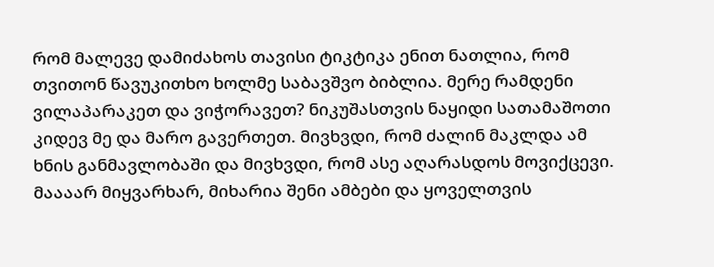რომ მალევე დამიძახოს თავისი ტიკტიკა ენით ნათლია, რომ თვითონ წავუკითხო ხოლმე საბავშვო ბიბლია. მერე რამდენი ვილაპარაკეთ და ვიჭორავეთ? ნიკუშასთვის ნაყიდი სათამაშოთი კიდევ მე და მარო გავერთეთ. მივხვდი, რომ ძალინ მაკლდა ამ ხნის განმავლობაში და მივხვდი, რომ ასე აღარასდოს მოვიქცევი. მაააარ მიყვარხარ, მიხარია შენი ამბები და ყოველთვის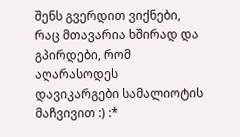შენს გვერდით ვიქნები, რაც მთავარია ხშირად და გპირდები, რომ აღარასოდეს დავიკარგები სამალიოტის მაჩვივით :) :*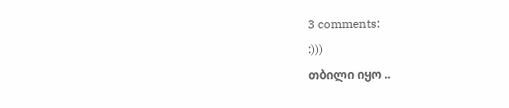3 comments:
:)))
თბილი იყო ..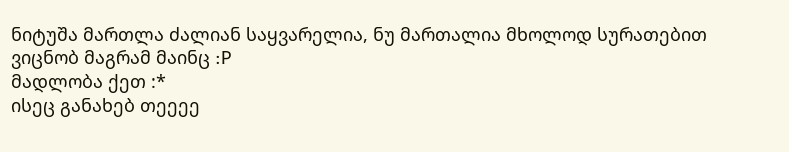ნიტუშა მართლა ძალიან საყვარელია, ნუ მართალია მხოლოდ სურათებით ვიცნობ მაგრამ მაინც :P
მადლობა ქეთ :*
ისეც განახებ თეეეე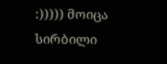:))))) მოიცა სირბილი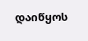დაიწყოს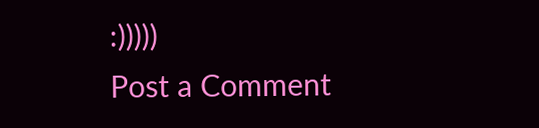:)))))
Post a Comment